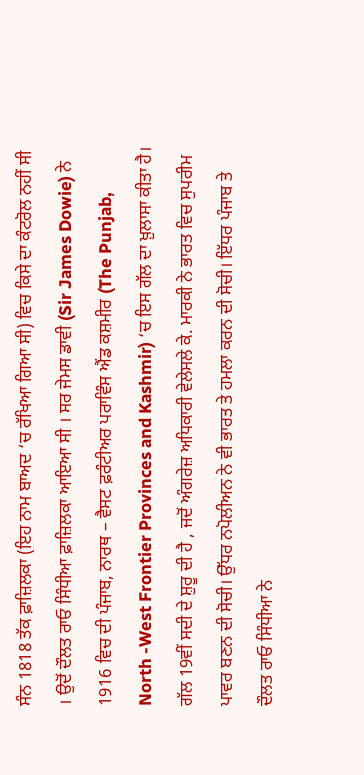ਸੰਨ 1818 ਤੱਕ ਫ਼ਾਜ਼ਿਲਕਾ (ਇਹ ਨਾਮ ਬਾਅਦ ‘ਚ ਰੱਖਿਆ ਗਿਆ ਸੀ) ਵਿਚ ਕਿਸੇ ਦਾ ਕੰਟਰੋਲ ਨਹੀਂ ਸੀ । ਉਦੋਂ ਦੌਲਤ ਰਾਓ ਸਿੰਧੀਆ ਫ਼ਾਜ਼ਿਲਕਾ ਆਇਆ ਸੀ । ਸਰ ਜੇਮਸ ਡਾਵੀ (Sir James Dowie) ਨੇ 1916 ਵਿਚ ਦੀ ਪੰਜਾਬ, ਨਾਰਥ – ਵੈਸਟ ਫ਼ਰੰਟੀਅਰ ਪਰਾਵਿੰਸ ਐਂਡ ਕਸ਼ਮੀਰ (The Punjab, North -West Frontier Provinces and Kashmir) ‘ਚ ਇਸ ਗੱਲ ਦਾ ਖ਼ੁਲਾਸਾ ਕੀਤਾ ਹੈ। ਗੱਲ 19ਵੀਂ ਸਦੀ ਦੇ ਸ਼ੁਰੂ ਦੀ ਹੈ , ਜਦੋਂ ਅੰਗਰੇਜ਼ ਅਧਿਕਾਰੀ ਵੇਲੇਸਲੇ ਕੇ. ਮਾਰਕੀ ਨੇ ਭਾਰਤ ਵਿਚ ਸੁਪਰੀਮ ਪਾਵਰ ਬਣਨ ਦੀ ਸੋਚੀ। ਉੱਧਰ ਨਪੋਲੀਅਨ ਨੇ ਵੀ ਭਾਰਤ ਤੇ ਹਮਲਾ ਕਰਨ ਦੀ ਸੋਚੀ। ਇੱਧਰ ਪੰਜਾਬ ਤੇ ਦੌਲਤ ਰਾਓ ਸਿੰਧੀਆ ਨੇ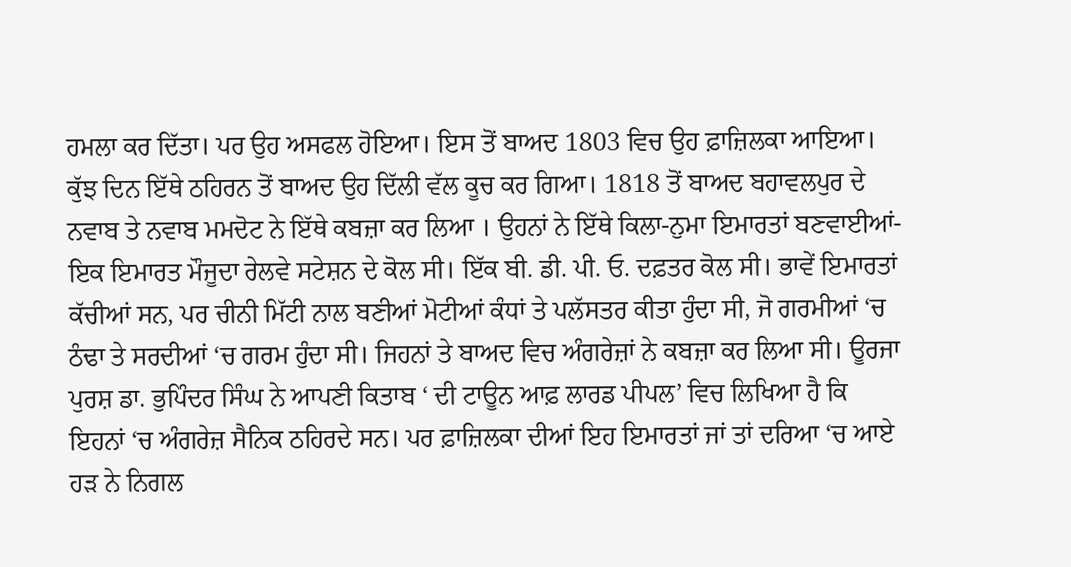ਹਮਲਾ ਕਰ ਦਿੱਤਾ। ਪਰ ਉਹ ਅਸਫਲ ਹੋਇਆ। ਇਸ ਤੋਂ ਬਾਅਦ 1803 ਵਿਚ ਉਹ ਫ਼ਾਜ਼ਿਲਕਾ ਆਇਆ। ਕੁੱਝ ਦਿਨ ਇੱਥੇ ਠਹਿਰਨ ਤੋਂ ਬਾਅਦ ਉਹ ਦਿੱਲੀ ਵੱਲ ਕੂਚ ਕਰ ਗਿਆ। 1818 ਤੋਂ ਬਾਅਦ ਬਹਾਵਲਪੁਰ ਦੇ ਨਵਾਬ ਤੇ ਨਵਾਬ ਮਮਦੋਟ ਨੇ ਇੱਥੇ ਕਬਜ਼ਾ ਕਰ ਲਿਆ । ਉਹਨਾਂ ਨੇ ਇੱਥੇ ਕਿਲਾ-ਨੁਮਾ ਇਮਾਰਤਾਂ ਬਣਵਾਈਆਂ- ਇਕ ਇਮਾਰਤ ਮੌਜੂਦਾ ਰੇਲਵੇ ਸਟੇਸ਼ਨ ਦੇ ਕੋਲ ਸੀ। ਇੱਕ ਬੀ. ਡੀ. ਪੀ. ਓ. ਦਫ਼ਤਰ ਕੋਲ ਸੀ। ਭਾਵੇਂ ਇਮਾਰਤਾਂ ਕੱਚੀਆਂ ਸਨ, ਪਰ ਚੀਨੀ ਮਿੱਟੀ ਨਾਲ ਬਣੀਆਂ ਮੋਟੀਆਂ ਕੰਧਾਂ ਤੇ ਪਲੱਸਤਰ ਕੀਤਾ ਹੁੰਦਾ ਸੀ, ਜੋ ਗਰਮੀਆਂ ‘ਚ ਠੰਢਾ ਤੇ ਸਰਦੀਆਂ ‘ਚ ਗਰਮ ਹੁੰਦਾ ਸੀ। ਜਿਹਨਾਂ ਤੇ ਬਾਅਦ ਵਿਚ ਅੰਗਰੇਜ਼ਾਂ ਨੇ ਕਬਜ਼ਾ ਕਰ ਲਿਆ ਸੀ। ਊਰਜਾ ਪੁਰਸ਼ ਡਾ. ਭੁਪਿੰਦਰ ਸਿੰਘ ਨੇ ਆਪਣੀ ਕਿਤਾਬ ‘ ਦੀ ਟਾਊਨ ਆਫ਼ ਲਾਰਡ ਪੀਪਲ’ ਵਿਚ ਲਿਖਿਆ ਹੈ ਕਿ ਇਹਨਾਂ ‘ਚ ਅੰਗਰੇਜ਼ ਸੈਨਿਕ ਠਹਿਰਦੇ ਸਨ। ਪਰ ਫ਼ਾਜ਼ਿਲਕਾ ਦੀਆਂ ਇਹ ਇਮਾਰਤਾਂ ਜਾਂ ਤਾਂ ਦਰਿਆ ‘ਚ ਆਏ ਹੜ ਨੇ ਨਿਗਲ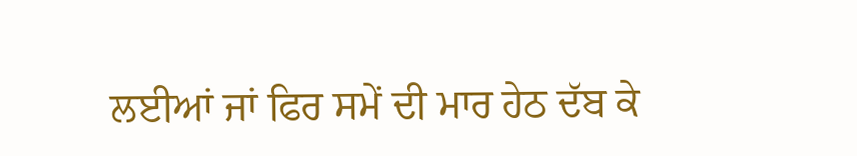ਲਈਆਂ ਜਾਂ ਫਿਰ ਸਮੇਂ ਦੀ ਮਾਰ ਹੇਠ ਦੱਬ ਕੇ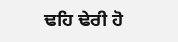ਢਹਿ ਢੇਰੀ ਹੋ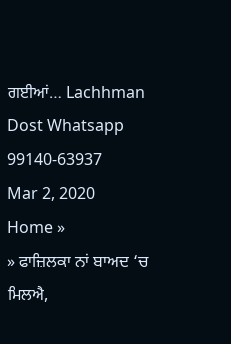ਗਈਆਂ… Lachhman Dost Whatsapp 99140-63937
Mar 2, 2020
Home »
» ਫਾਜ਼ਿਲਕਾ ਨਾਂ ਬਾਅਦ ‘ਚ ਮਿਲਐ,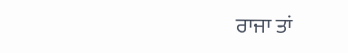ਰਾਜਾ ਤਾਂ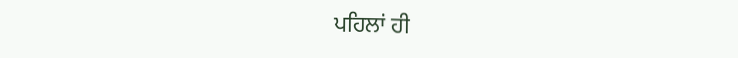ਪਹਿਲਾਂ ਹੀ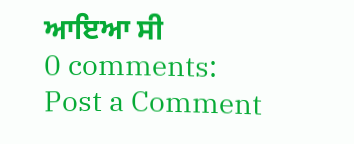ਆਇਆ ਸੀ
0 comments:
Post a Comment